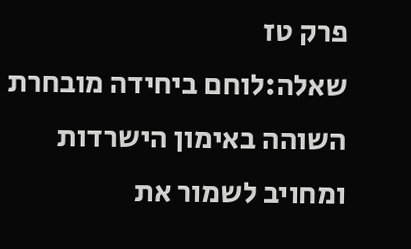פרק טז
שאלה:לוחם ביחידה מובחרת השוהה באימון הישרדות ומחויב לשמור את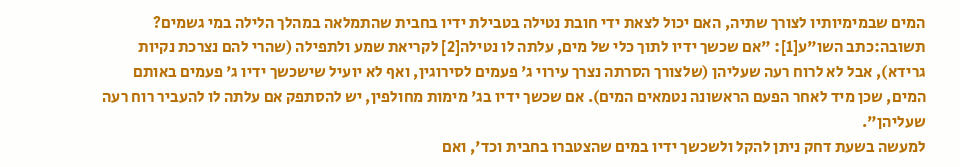המים שבמימיותיו לצורך שתיה, האם יכול לצאת ידי חובת נטילה בטבילת ידיו בחבית שהתמלאה במהלך הלילה במי גשמים?
תשובה:כתב השו"ע[1]: "אם שכשך ידיו לתוך כלי של מים, עלתה לו נטילה[2] לקריאת שמע ולתפילה (שהרי להם נצרכת נקיות גרידא), אבל לא לרוח רעה שעליהן (שלצורך הסרתה נצרך עירוי ג' פעמים לסירוגין, ואף לא יועיל שישכשך ידיו ג' פעמים באותם המים, שכן מיד לאחר הפעם הראשונה נטמאים המים). אם שכשך ידיו בג' מימות מחולפין, יש להסתפק אם עלתה לו להעביר רוח רעה שעליהן".
למעשה בשעת דחק ניתן להקל ולשכשך ידיו במים שהצטברו בחבית וכד', ואם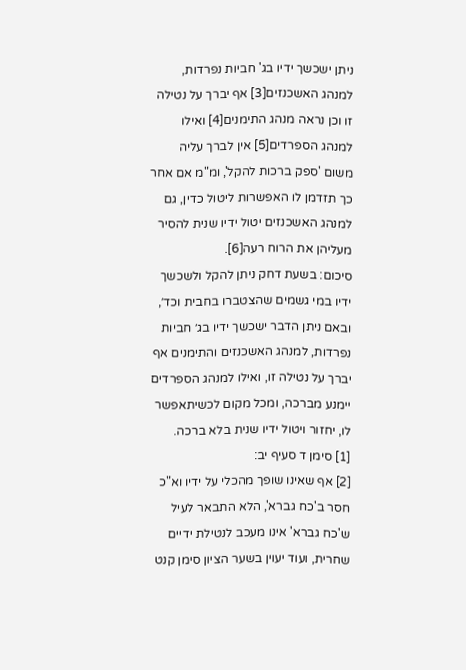ניתן ישכשך ידיו בג' חביות נפרדות, למנהג האשכנזים[3] אף יברך על נטילה זו וכן נראה מנהג התימנים[4] ואילו למנהג הספרדים[5] אין לברך עליה משום 'ספק ברכות להקל', ומ"מ אם אחר כך תזדמן לו האפשרות ליטול כדין, גם למנהג האשכנזים יטול ידיו שנית להסיר מעליהן את הרוח רעה[6].
סיכום: בשעת דחק ניתן להקל ולשכשך ידיו במי גשמים שהצטברו בחבית וכד׳, ובאם ניתן הדבר ישכשך ידיו בג׳ חביות נפרדות, למנהג האשכנזים והתימנים אף יברך על נטילה זו, ואילו למנהג הספרדים יימנע מברכה, ומכל מקום לכשיתאפשר לו, יחזור ויטול ידיו שנית בלא ברכה.
[1] סימן ד סעיף יב:
[2] אף שאינו שופך מהכלי על ידיו וא"כ חסר ב'כח גברא', הלא התבאר לעיל ש'כח גברא' אינו מעכב לנטילת ידיים שחרית, ועוד יעוין בשער הציון סימן קנט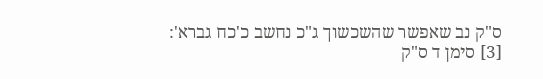ס"ק נב שאפשר שהשכשוך ג"כ נחשב כ'כח גברא':
[3] סימן ד ס"ק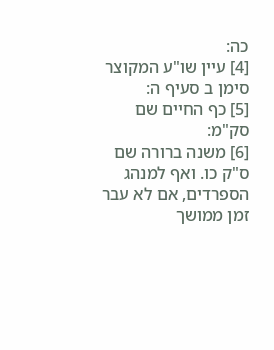כה:
[4] עיין שו"ע המקוצר סימן ב סעיף ה:
[5] כף החיים שם סק"מ:
[6] משנה ברורה שם ס"ק כו. ואף למנהג הספרדים, אם לא עבר זמן ממושך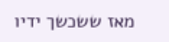מאז ששכשך ידיו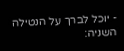- יוכל לברך על הנטילה השניה: